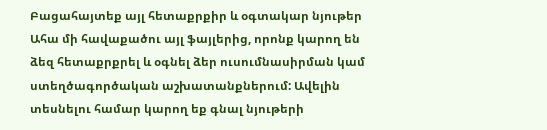Բացահայտեք այլ հետաքրքիր և օգտակար նյութեր
Ահա մի հավաքածու այլ ֆայլերից, որոնք կարող են ձեզ հետաքրքրել և օգնել ձեր ուսումնասիրման կամ ստեղծագործական աշխատանքներում: Ավելին տեսնելու համար կարող եք գնալ նյութերի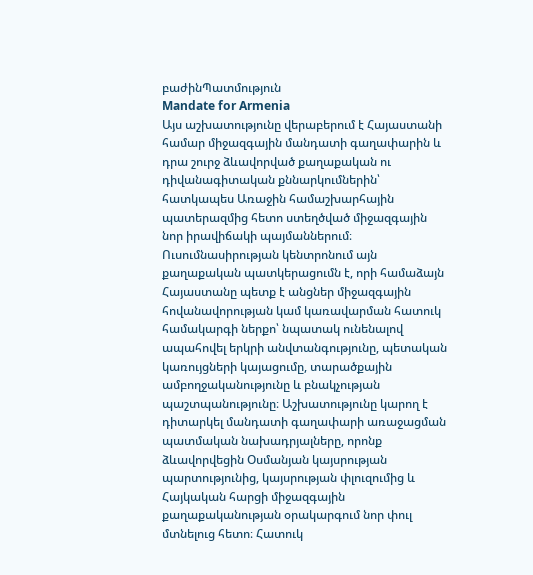բաժինՊատմություն
Mandate for Armenia
Այս աշխատությունը վերաբերում է Հայաստանի համար միջազգային մանդատի գաղափարին և դրա շուրջ ձևավորված քաղաքական ու դիվանագիտական քննարկումներին՝ հատկապես Առաջին համաշխարհային պատերազմից հետո ստեղծված միջազգային նոր իրավիճակի պայմաններում։ Ուսումնասիրության կենտրոնում այն քաղաքական պատկերացումն է, որի համաձայն Հայաստանը պետք է անցներ միջազգային հովանավորության կամ կառավարման հատուկ համակարգի ներքո՝ նպատակ ունենալով ապահովել երկրի անվտանգությունը, պետական կառույցների կայացումը, տարածքային ամբողջականությունը և բնակչության պաշտպանությունը։ Աշխատությունը կարող է դիտարկել մանդատի գաղափարի առաջացման պատմական նախադրյալները, որոնք ձևավորվեցին Օսմանյան կայսրության պարտությունից, կայսրության փլուզումից և Հայկական հարցի միջազգային քաղաքականության օրակարգում նոր փուլ մտնելուց հետո։ Հատուկ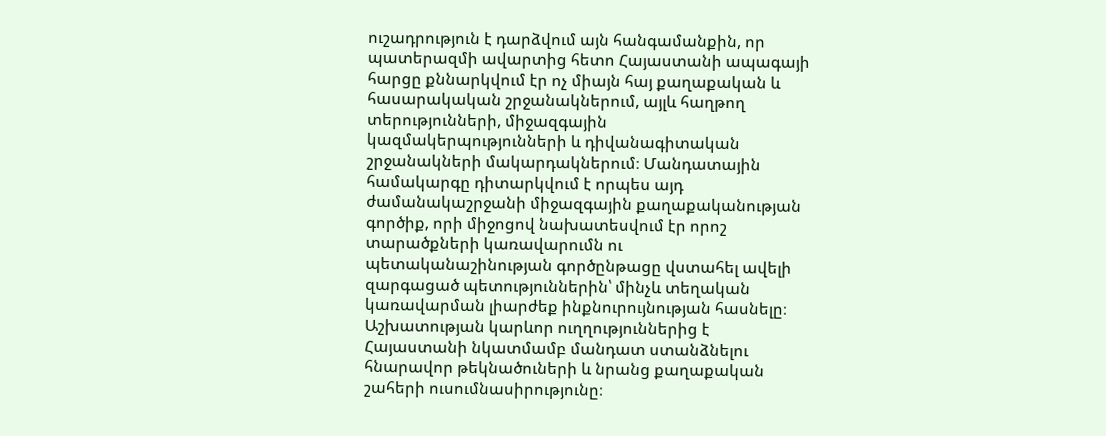ուշադրություն է դարձվում այն հանգամանքին, որ պատերազմի ավարտից հետո Հայաստանի ապագայի հարցը քննարկվում էր ոչ միայն հայ քաղաքական և հասարակական շրջանակներում, այլև հաղթող տերությունների, միջազգային կազմակերպությունների և դիվանագիտական շրջանակների մակարդակներում։ Մանդատային համակարգը դիտարկվում է որպես այդ ժամանակաշրջանի միջազգային քաղաքականության գործիք, որի միջոցով նախատեսվում էր որոշ տարածքների կառավարումն ու պետականաշինության գործընթացը վստահել ավելի զարգացած պետություններին՝ մինչև տեղական կառավարման լիարժեք ինքնուրույնության հասնելը։ Աշխատության կարևոր ուղղություններից է Հայաստանի նկատմամբ մանդատ ստանձնելու հնարավոր թեկնածուների և նրանց քաղաքական շահերի ուսումնասիրությունը։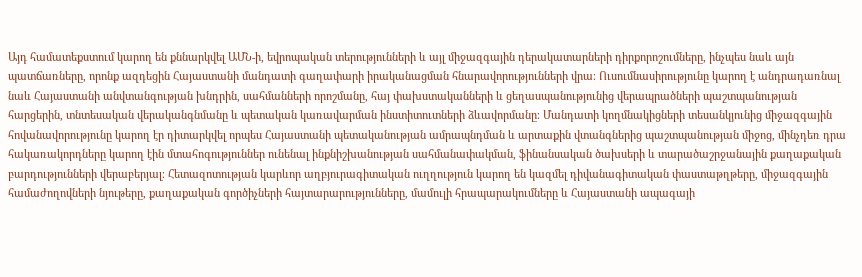Այդ համատեքստում կարող են քննարկվել ԱՄՆ-ի, եվրոպական տերությունների և այլ միջազգային դերակատարների դիրքորոշումները, ինչպես նաև այն պատճառները, որոնք ազդեցին Հայաստանի մանդատի գաղափարի իրականացման հնարավորությունների վրա։ Ուսումնասիրությունը կարող է անդրադառնալ նաև Հայաստանի անվտանգության խնդրին, սահմանների որոշմանը, հայ փախստականների և ցեղասպանությունից վերապրածների պաշտպանության հարցերին, տնտեսական վերականգնմանը և պետական կառավարման ինստիտուտների ձևավորմանը։ Մանդատի կողմնակիցների տեսանկյունից միջազգային հովանավորությունը կարող էր դիտարկվել որպես Հայաստանի պետականության ամրապնդման և արտաքին վտանգներից պաշտպանության միջոց, մինչդեռ դրա հակառակորդները կարող էին մտահոգություններ ունենալ ինքնիշխանության սահմանափակման, ֆինանսական ծախսերի և տարածաշրջանային քաղաքական բարդությունների վերաբերյալ։ Հետազոտության կարևոր աղբյուրագիտական ուղղություն կարող են կազմել դիվանագիտական փաստաթղթերը, միջազգային համաժողովների նյութերը, քաղաքական գործիչների հայտարարությունները, մամուլի հրապարակումները և Հայաստանի ապագայի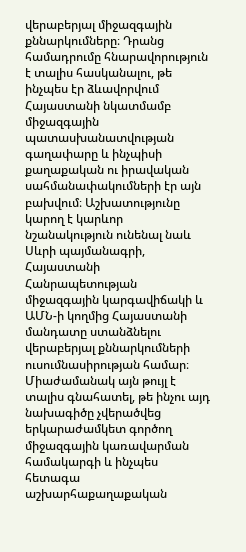վերաբերյալ միջազգային քննարկումները։ Դրանց համադրումը հնարավորություն է տալիս հասկանալու, թե ինչպես էր ձևավորվում Հայաստանի նկատմամբ միջազգային պատասխանատվության գաղափարը և ինչպիսի քաղաքական ու իրավական սահմանափակումների էր այն բախվում։ Աշխատությունը կարող է կարևոր նշանակություն ունենալ նաև Սևրի պայմանագրի, Հայաստանի Հանրապետության միջազգային կարգավիճակի և ԱՄՆ-ի կողմից Հայաստանի մանդատը ստանձնելու վերաբերյալ քննարկումների ուսումնասիրության համար։ Միաժամանակ այն թույլ է տալիս գնահատել, թե ինչու այդ նախագիծը չվերածվեց երկարաժամկետ գործող միջազգային կառավարման համակարգի և ինչպես հետագա աշխարհաքաղաքական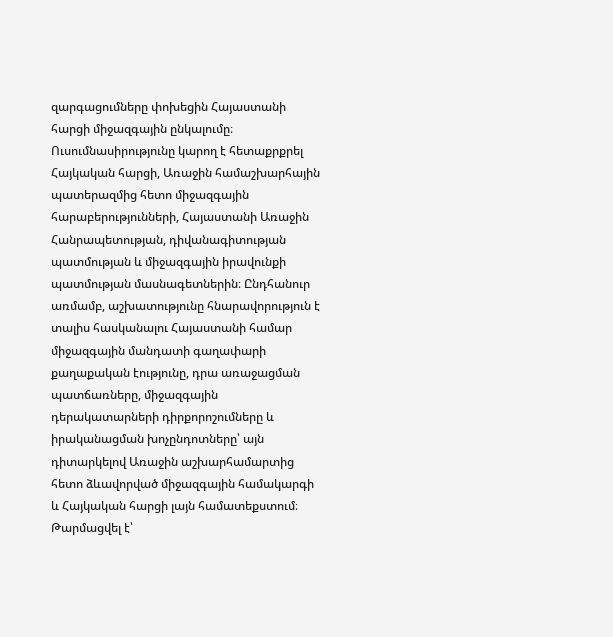զարգացումները փոխեցին Հայաստանի հարցի միջազգային ընկալումը։ Ուսումնասիրությունը կարող է հետաքրքրել Հայկական հարցի, Առաջին համաշխարհային պատերազմից հետո միջազգային հարաբերությունների, Հայաստանի Առաջին Հանրապետության, դիվանագիտության պատմության և միջազգային իրավունքի պատմության մասնագետներին։ Ընդհանուր առմամբ, աշխատությունը հնարավորություն է տալիս հասկանալու Հայաստանի համար միջազգային մանդատի գաղափարի քաղաքական էությունը, դրա առաջացման պատճառները, միջազգային դերակատարների դիրքորոշումները և իրականացման խոչընդոտները՝ այն դիտարկելով Առաջին աշխարհամարտից հետո ձևավորված միջազգային համակարգի և Հայկական հարցի լայն համատեքստում։
Թարմացվել է՝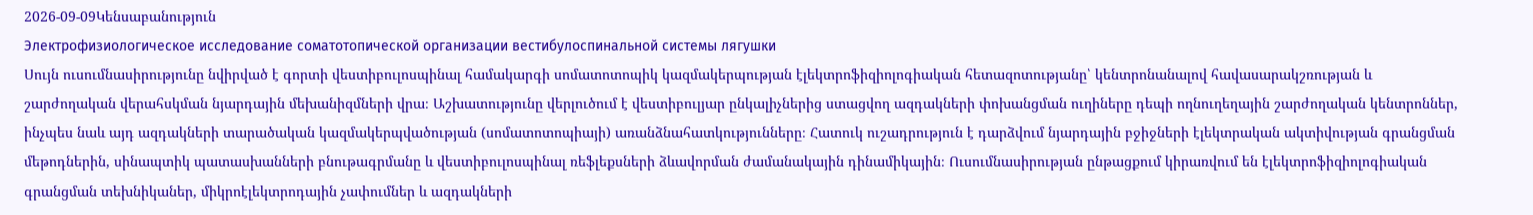2026-09-09Կենսաբանություն
Электрофизиологическое исследование соматотопической организации вестибулоспинальной системы лягушки
Սույն ուսումնասիրությունը նվիրված է գորտի վեստիբուլոսպինալ համակարգի սոմատոտոպիկ կազմակերպության էլեկտրոֆիզիոլոգիական հետազոտությանը՝ կենտրոնանալով հավասարակշռության և շարժողական վերահսկման նյարդային մեխանիզմների վրա։ Աշխատությունը վերլուծում է վեստիբուլյար ընկալիչներից ստացվող ազդակների փոխանցման ուղիները դեպի ողնուղեղային շարժողական կենտրոններ, ինչպես նաև այդ ազդակների տարածական կազմակերպվածության (սոմատոտոպիայի) առանձնահատկությունները։ Հատուկ ուշադրություն է դարձվում նյարդային բջիջների էլեկտրական ակտիվության գրանցման մեթոդներին, սինապտիկ պատասխանների բնութագրմանը և վեստիբուլոսպինալ ռեֆլեքսների ձևավորման ժամանակային դինամիկային։ Ուսումնասիրության ընթացքում կիրառվում են էլեկտրոֆիզիոլոգիական գրանցման տեխնիկաներ, միկրոէլեկտրոդային չափումներ և ազդակների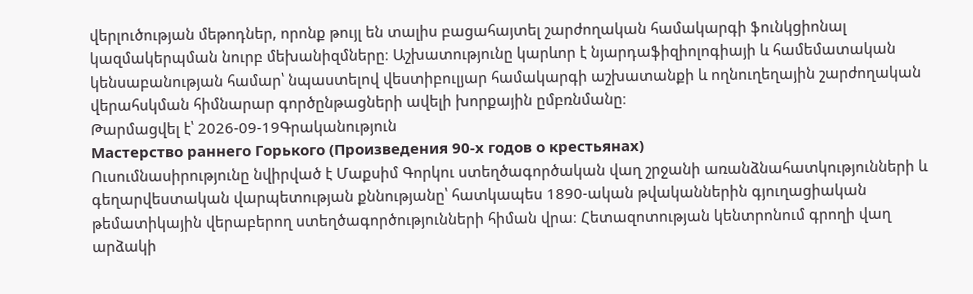վերլուծության մեթոդներ, որոնք թույլ են տալիս բացահայտել շարժողական համակարգի ֆունկցիոնալ կազմակերպման նուրբ մեխանիզմները։ Աշխատությունը կարևոր է նյարդաֆիզիոլոգիայի և համեմատական կենսաբանության համար՝ նպաստելով վեստիբուլյար համակարգի աշխատանքի և ողնուղեղային շարժողական վերահսկման հիմնարար գործընթացների ավելի խորքային ըմբռնմանը։
Թարմացվել է՝ 2026-09-19Գրականություն
Мастерство раннего Горького (Произведения 90-х годов о крестьянах)
Ուսումնասիրությունը նվիրված է Մաքսիմ Գորկու ստեղծագործական վաղ շրջանի առանձնահատկությունների և գեղարվեստական վարպետության քննությանը՝ հատկապես 1890-ական թվականներին գյուղացիական թեմատիկային վերաբերող ստեղծագործությունների հիման վրա։ Հետազոտության կենտրոնում գրողի վաղ արձակի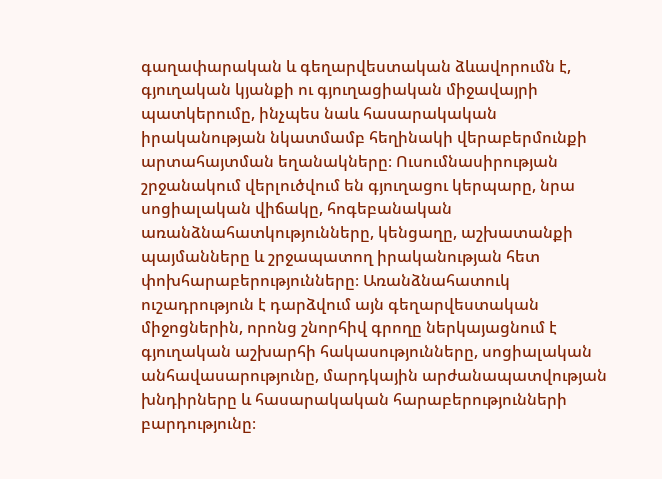գաղափարական և գեղարվեստական ձևավորումն է, գյուղական կյանքի ու գյուղացիական միջավայրի պատկերումը, ինչպես նաև հասարակական իրականության նկատմամբ հեղինակի վերաբերմունքի արտահայտման եղանակները։ Ուսումնասիրության շրջանակում վերլուծվում են գյուղացու կերպարը, նրա սոցիալական վիճակը, հոգեբանական առանձնահատկությունները, կենցաղը, աշխատանքի պայմանները և շրջապատող իրականության հետ փոխհարաբերությունները։ Առանձնահատուկ ուշադրություն է դարձվում այն գեղարվեստական միջոցներին, որոնց շնորհիվ գրողը ներկայացնում է գյուղական աշխարհի հակասությունները, սոցիալական անհավասարությունը, մարդկային արժանապատվության խնդիրները և հասարակական հարաբերությունների բարդությունը։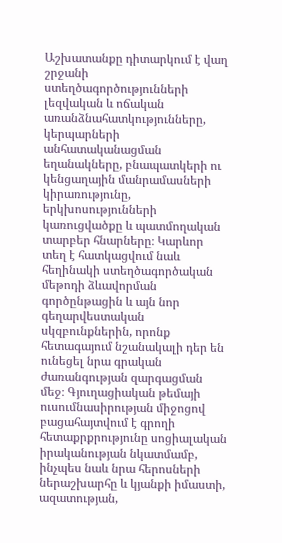Աշխատանքը դիտարկում է վաղ շրջանի ստեղծագործությունների լեզվական և ոճական առանձնահատկությունները, կերպարների անհատականացման եղանակները, բնապատկերի ու կենցաղային մանրամասների կիրառությունը, երկխոսությունների կառուցվածքը և պատմողական տարբեր հնարները։ Կարևոր տեղ է հատկացվում նաև հեղինակի ստեղծագործական մեթոդի ձևավորման գործընթացին և այն նոր գեղարվեստական սկզբունքներին, որոնք հետագայում նշանակալի դեր են ունեցել նրա գրական ժառանգության զարգացման մեջ։ Գյուղացիական թեմայի ուսումնասիրության միջոցով բացահայտվում է գրողի հետաքրքրությունը սոցիալական իրականության նկատմամբ, ինչպես նաև նրա հերոսների ներաշխարհը և կյանքի իմաստի, ազատության,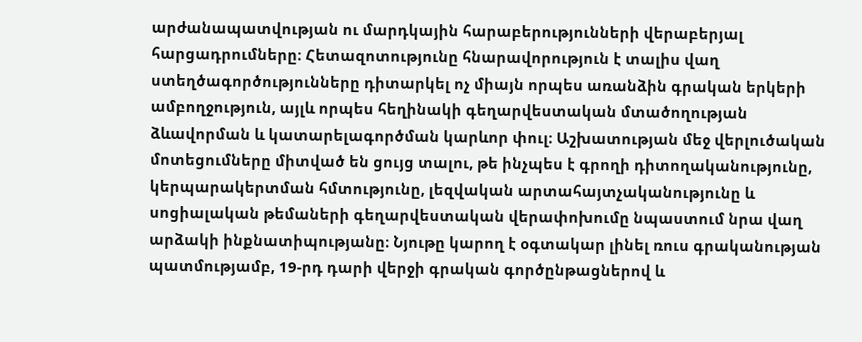արժանապատվության ու մարդկային հարաբերությունների վերաբերյալ հարցադրումները։ Հետազոտությունը հնարավորություն է տալիս վաղ ստեղծագործությունները դիտարկել ոչ միայն որպես առանձին գրական երկերի ամբողջություն, այլև որպես հեղինակի գեղարվեստական մտածողության ձևավորման և կատարելագործման կարևոր փուլ։ Աշխատության մեջ վերլուծական մոտեցումները միտված են ցույց տալու, թե ինչպես է գրողի դիտողականությունը, կերպարակերտման հմտությունը, լեզվական արտահայտչականությունը և սոցիալական թեմաների գեղարվեստական վերափոխումը նպաստում նրա վաղ արձակի ինքնատիպությանը։ Նյութը կարող է օգտակար լինել ռուս գրականության պատմությամբ, 19-րդ դարի վերջի գրական գործընթացներով և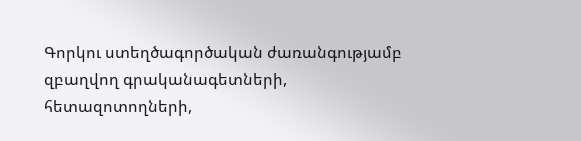Գորկու ստեղծագործական ժառանգությամբ զբաղվող գրականագետների, հետազոտողների,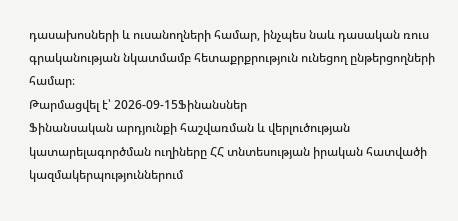դասախոսների և ուսանողների համար, ինչպես նաև դասական ռուս գրականության նկատմամբ հետաքրքրություն ունեցող ընթերցողների համար։
Թարմացվել է՝ 2026-09-15Ֆինանսներ
Ֆինանսական արդյունքի հաշվառման և վերլուծության կատարելագործման ուղիները ՀՀ տնտեսության իրական հատվածի կազմակերպություններում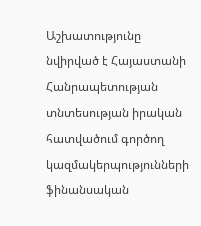Աշխատությունը նվիրված է Հայաստանի Հանրապետության տնտեսության իրական հատվածում գործող կազմակերպությունների ֆինանսական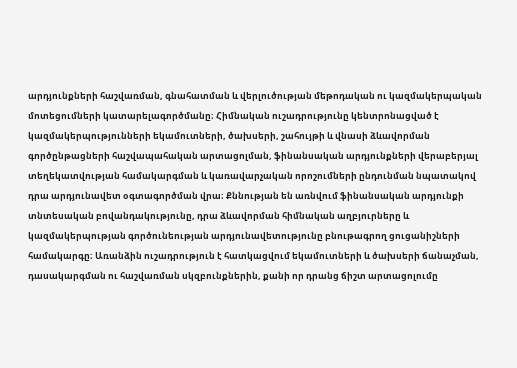արդյունքների հաշվառման, գնահատման և վերլուծության մեթոդական ու կազմակերպական մոտեցումների կատարելագործմանը։ Հիմնական ուշադրությունը կենտրոնացված է կազմակերպությունների եկամուտների, ծախսերի, շահույթի և վնասի ձևավորման գործընթացների հաշվապահական արտացոլման, ֆինանսական արդյունքների վերաբերյալ տեղեկատվության համակարգման և կառավարչական որոշումների ընդունման նպատակով դրա արդյունավետ օգտագործման վրա։ Քննության են առնվում ֆինանսական արդյունքի տնտեսական բովանդակությունը, դրա ձևավորման հիմնական աղբյուրները և կազմակերպության գործունեության արդյունավետությունը բնութագրող ցուցանիշների համակարգը։ Առանձին ուշադրություն է հատկացվում եկամուտների և ծախսերի ճանաչման, դասակարգման ու հաշվառման սկզբունքներին, քանի որ դրանց ճիշտ արտացոլումը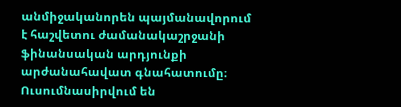անմիջականորեն պայմանավորում է հաշվետու ժամանակաշրջանի ֆինանսական արդյունքի արժանահավատ գնահատումը։ Ուսումնասիրվում են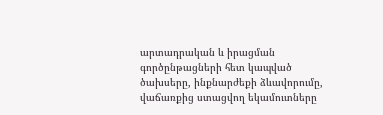արտադրական և իրացման գործընթացների հետ կապված ծախսերը, ինքնարժեքի ձևավորումը, վաճառքից ստացվող եկամուտները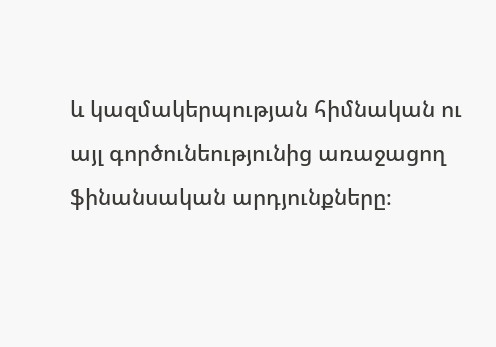և կազմակերպության հիմնական ու այլ գործունեությունից առաջացող ֆինանսական արդյունքները։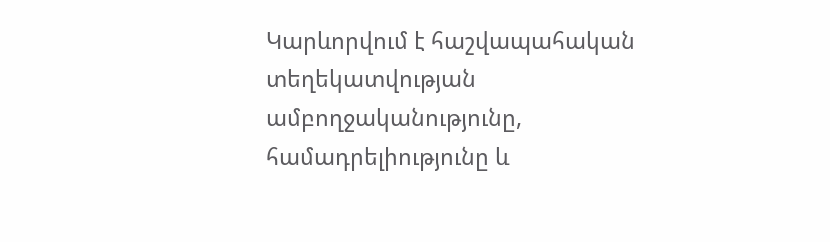Կարևորվում է հաշվապահական տեղեկատվության ամբողջականությունը, համադրելիությունը և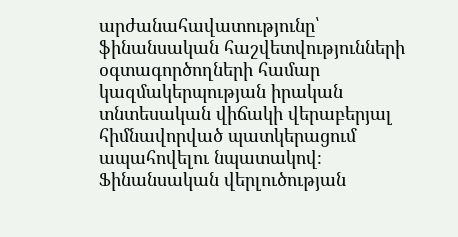արժանահավատությունը՝ ֆինանսական հաշվետվությունների օգտագործողների համար կազմակերպության իրական տնտեսական վիճակի վերաբերյալ հիմնավորված պատկերացում ապահովելու նպատակով։ Ֆինանսական վերլուծության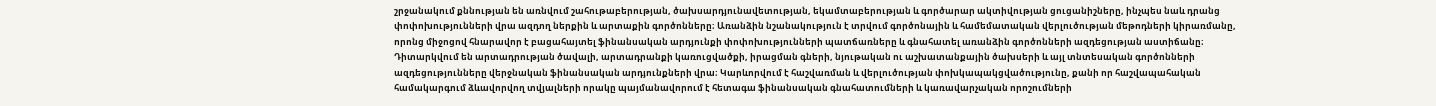շրջանակում քննության են առնվում շահութաբերության, ծախսարդյունավետության, եկամտաբերության և գործարար ակտիվության ցուցանիշները, ինչպես նաև դրանց փոփոխությունների վրա ազդող ներքին և արտաքին գործոնները։ Առանձին նշանակություն է տրվում գործոնային և համեմատական վերլուծության մեթոդների կիրառմանը, որոնց միջոցով հնարավոր է բացահայտել ֆինանսական արդյունքի փոփոխությունների պատճառները և գնահատել առանձին գործոնների ազդեցության աստիճանը։ Դիտարկվում են արտադրության ծավալի, արտադրանքի կառուցվածքի, իրացման գների, նյութական ու աշխատանքային ծախսերի և այլ տնտեսական գործոնների ազդեցությունները վերջնական ֆինանսական արդյունքների վրա։ Կարևորվում է հաշվառման և վերլուծության փոխկապակցվածությունը, քանի որ հաշվապահական համակարգում ձևավորվող տվյալների որակը պայմանավորում է հետագա ֆինանսական գնահատումների և կառավարչական որոշումների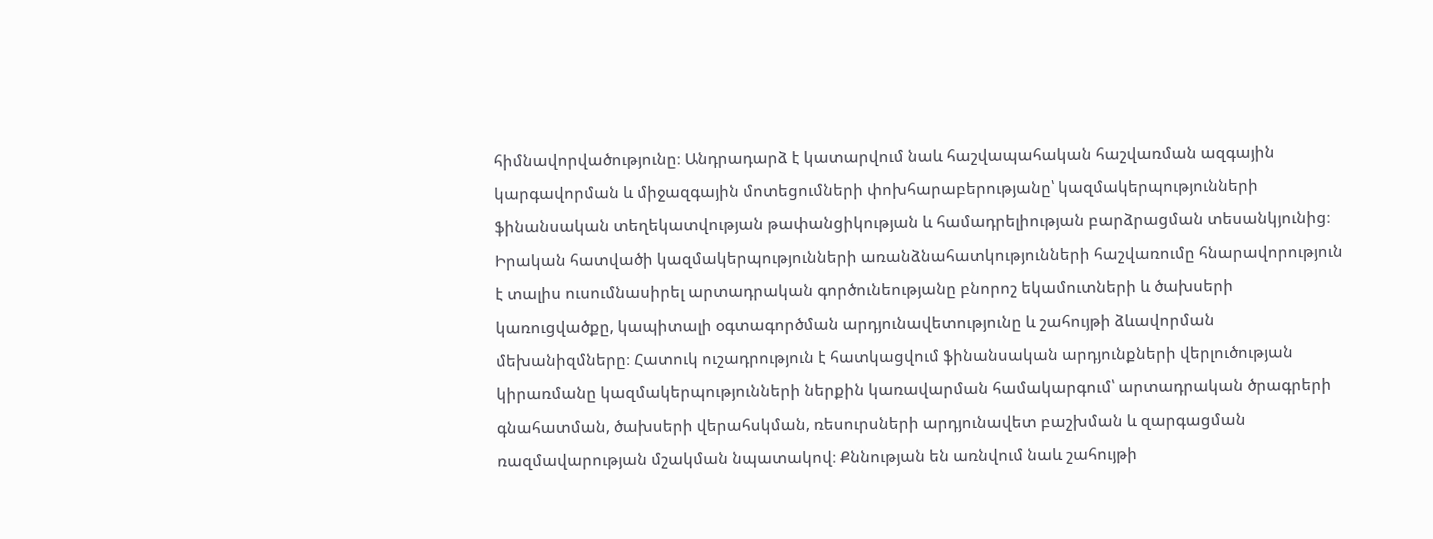հիմնավորվածությունը։ Անդրադարձ է կատարվում նաև հաշվապահական հաշվառման ազգային կարգավորման և միջազգային մոտեցումների փոխհարաբերությանը՝ կազմակերպությունների ֆինանսական տեղեկատվության թափանցիկության և համադրելիության բարձրացման տեսանկյունից։ Իրական հատվածի կազմակերպությունների առանձնահատկությունների հաշվառումը հնարավորություն է տալիս ուսումնասիրել արտադրական գործունեությանը բնորոշ եկամուտների և ծախսերի կառուցվածքը, կապիտալի օգտագործման արդյունավետությունը և շահույթի ձևավորման մեխանիզմները։ Հատուկ ուշադրություն է հատկացվում ֆինանսական արդյունքների վերլուծության կիրառմանը կազմակերպությունների ներքին կառավարման համակարգում՝ արտադրական ծրագրերի գնահատման, ծախսերի վերահսկման, ռեսուրսների արդյունավետ բաշխման և զարգացման ռազմավարության մշակման նպատակով։ Քննության են առնվում նաև շահույթի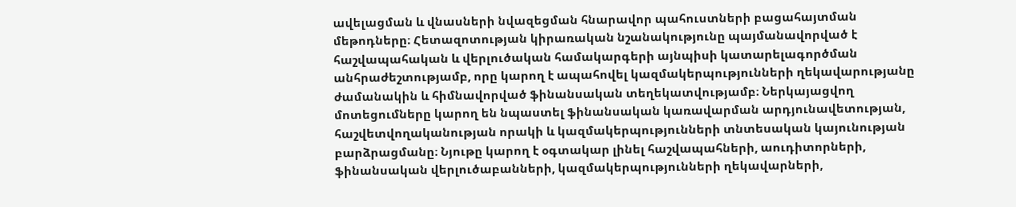ավելացման և վնասների նվազեցման հնարավոր պահուստների բացահայտման մեթոդները։ Հետազոտության կիրառական նշանակությունը պայմանավորված է հաշվապահական և վերլուծական համակարգերի այնպիսի կատարելագործման անհրաժեշտությամբ, որը կարող է ապահովել կազմակերպությունների ղեկավարությանը ժամանակին և հիմնավորված ֆինանսական տեղեկատվությամբ։ Ներկայացվող մոտեցումները կարող են նպաստել ֆինանսական կառավարման արդյունավետության, հաշվետվողականության որակի և կազմակերպությունների տնտեսական կայունության բարձրացմանը։ Նյութը կարող է օգտակար լինել հաշվապահների, աուդիտորների, ֆինանսական վերլուծաբանների, կազմակերպությունների ղեկավարների,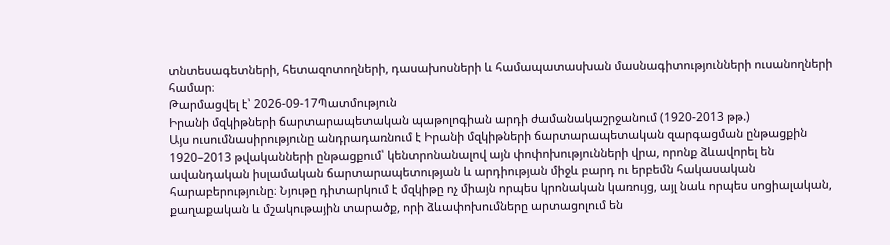տնտեսագետների, հետազոտողների, դասախոսների և համապատասխան մասնագիտությունների ուսանողների համար։
Թարմացվել է՝ 2026-09-17Պատմություն
Իրանի մզկիթների ճարտարապետական պաթոլոգիան արդի ժամանակաշրջանում (1920-2013 թթ.)
Այս ուսումնասիրությունը անդրադառնում է Իրանի մզկիթների ճարտարապետական զարգացման ընթացքին 1920–2013 թվականների ընթացքում՝ կենտրոնանալով այն փոփոխությունների վրա, որոնք ձևավորել են ավանդական իսլամական ճարտարապետության և արդիության միջև բարդ ու երբեմն հակասական հարաբերությունը։ Նյութը դիտարկում է մզկիթը ոչ միայն որպես կրոնական կառույց, այլ նաև որպես սոցիալական, քաղաքական և մշակութային տարածք, որի ձևափոխումները արտացոլում են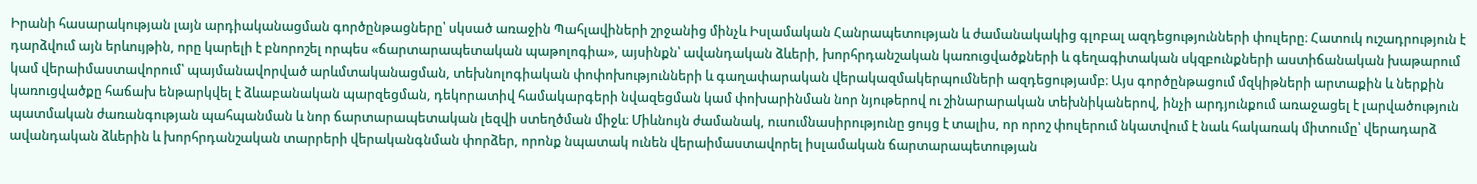Իրանի հասարակության լայն արդիականացման գործընթացները՝ սկսած առաջին Պահլավիների շրջանից մինչև Իսլամական Հանրապետության և ժամանակակից գլոբալ ազդեցությունների փուլերը։ Հատուկ ուշադրություն է դարձվում այն երևույթին, որը կարելի է բնորոշել որպես «ճարտարապետական պաթոլոգիա», այսինքն՝ ավանդական ձևերի, խորհրդանշական կառուցվածքների և գեղագիտական սկզբունքների աստիճանական խաթարում կամ վերաիմաստավորում՝ պայմանավորված արևմտականացման, տեխնոլոգիական փոփոխությունների և գաղափարական վերակազմակերպումների ազդեցությամբ։ Այս գործընթացում մզկիթների արտաքին և ներքին կառուցվածքը հաճախ ենթարկվել է ձևաբանական պարզեցման, դեկորատիվ համակարգերի նվազեցման կամ փոխարինման նոր նյութերով ու շինարարական տեխնիկաներով, ինչի արդյունքում առաջացել է լարվածություն պատմական ժառանգության պահպանման և նոր ճարտարապետական լեզվի ստեղծման միջև։ Միևնույն ժամանակ, ուսումնասիրությունը ցույց է տալիս, որ որոշ փուլերում նկատվում է նաև հակառակ միտումը՝ վերադարձ ավանդական ձևերին և խորհրդանշական տարրերի վերականգնման փորձեր, որոնք նպատակ ունեն վերաիմաստավորել իսլամական ճարտարապետության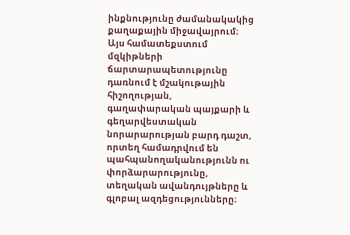ինքնությունը ժամանակակից քաղաքային միջավայրում։ Այս համատեքստում մզկիթների ճարտարապետությունը դառնում է մշակութային հիշողության, գաղափարական պայքարի և գեղարվեստական նորարարության բարդ դաշտ, որտեղ համադրվում են պահպանողականությունն ու փորձարարությունը, տեղական ավանդույթները և գլոբալ ազդեցությունները։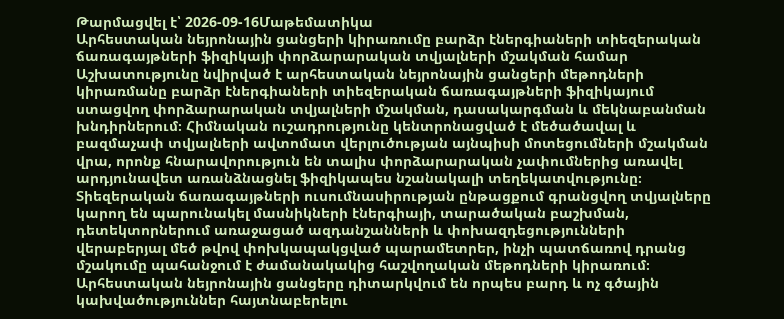Թարմացվել է՝ 2026-09-16Մաթեմատիկա
Արհեստական նեյրոնային ցանցերի կիրառումը բարձր էներգիաների տիեզերական ճառագայթների ֆիզիկայի փորձարարական տվյալների մշակման համար
Աշխատությունը նվիրված է արհեստական նեյրոնային ցանցերի մեթոդների կիրառմանը բարձր էներգիաների տիեզերական ճառագայթների ֆիզիկայում ստացվող փորձարարական տվյալների մշակման, դասակարգման և մեկնաբանման խնդիրներում։ Հիմնական ուշադրությունը կենտրոնացված է մեծածավալ և բազմաչափ տվյալների ավտոմատ վերլուծության այնպիսի մոտեցումների մշակման վրա, որոնք հնարավորություն են տալիս փորձարարական չափումներից առավել արդյունավետ առանձնացնել ֆիզիկապես նշանակալի տեղեկատվությունը։ Տիեզերական ճառագայթների ուսումնասիրության ընթացքում գրանցվող տվյալները կարող են պարունակել մասնիկների էներգիայի, տարածական բաշխման, դետեկտորներում առաջացած ազդանշանների և փոխազդեցությունների վերաբերյալ մեծ թվով փոխկապակցված պարամետրեր, ինչի պատճառով դրանց մշակումը պահանջում է ժամանակակից հաշվողական մեթոդների կիրառում։ Արհեստական նեյրոնային ցանցերը դիտարկվում են որպես բարդ և ոչ գծային կախվածություններ հայտնաբերելու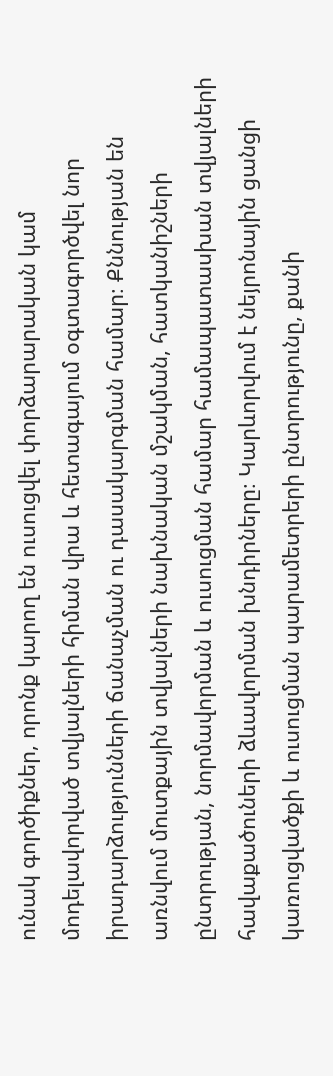ունակ գործիքներ, որոնք կարող են ուսուցվել փորձարարական կամ մոդելավորված տվյալների հիման վրա և հետագայում օգտագործվել նոր իրադարձությունների ճանաչման ու դասակարգման համար։ Քննության են առնվում մուտքային տվյալների նախնական մշակման, հատկանիշների ընտրության, նորմավորման և ուսուցման համար համապատասխան տվյալների հավաքածուների ձևավորման խնդիրները։ Կարևորվում է նեյրոնային ցանցի կառուցվածքի և ուսուցման պարամետրերի ընտրությունը, քանի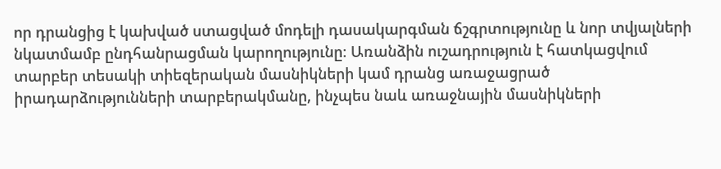որ դրանցից է կախված ստացված մոդելի դասակարգման ճշգրտությունը և նոր տվյալների նկատմամբ ընդհանրացման կարողությունը։ Առանձին ուշադրություն է հատկացվում տարբեր տեսակի տիեզերական մասնիկների կամ դրանց առաջացրած իրադարձությունների տարբերակմանը, ինչպես նաև առաջնային մասնիկների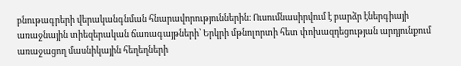բնութագրերի վերականգնման հնարավորություններին։ Ուսումնասիրվում է բարձր էներգիայի առաջնային տիեզերական ճառագայթների՝ Երկրի մթնոլորտի հետ փոխազդեցության արդյունքում առաջացող մասնիկային հեղեղների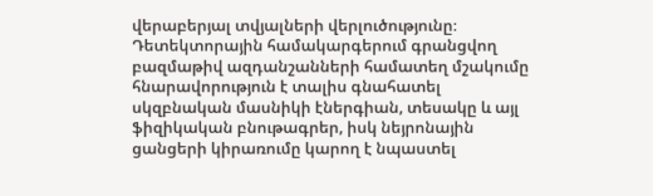վերաբերյալ տվյալների վերլուծությունը։ Դետեկտորային համակարգերում գրանցվող բազմաթիվ ազդանշանների համատեղ մշակումը հնարավորություն է տալիս գնահատել սկզբնական մասնիկի էներգիան, տեսակը և այլ ֆիզիկական բնութագրեր, իսկ նեյրոնային ցանցերի կիրառումը կարող է նպաստել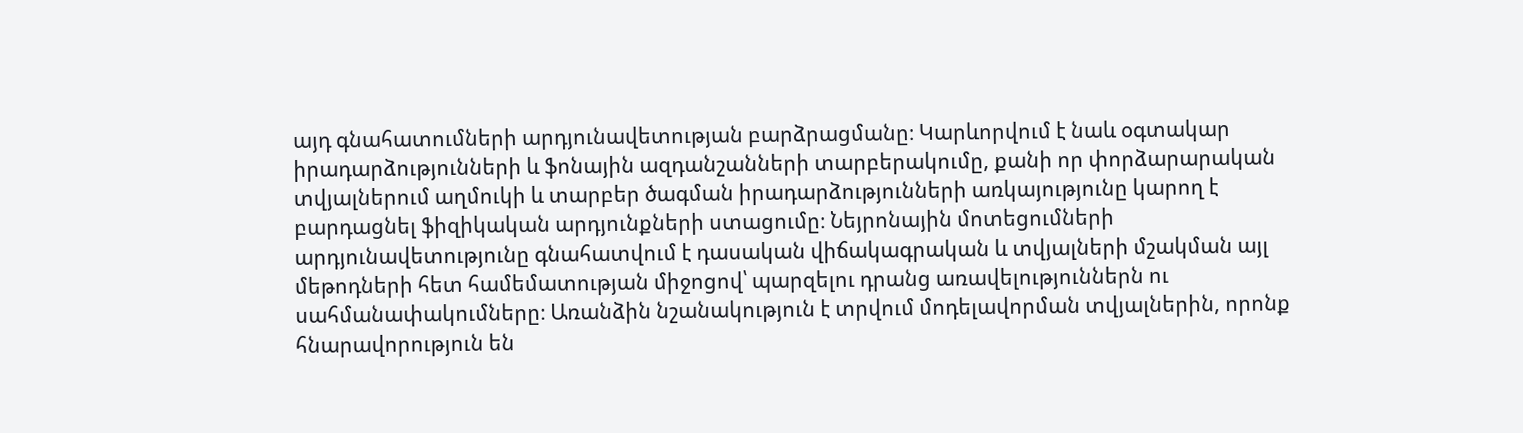այդ գնահատումների արդյունավետության բարձրացմանը։ Կարևորվում է նաև օգտակար իրադարձությունների և ֆոնային ազդանշանների տարբերակումը, քանի որ փորձարարական տվյալներում աղմուկի և տարբեր ծագման իրադարձությունների առկայությունը կարող է բարդացնել ֆիզիկական արդյունքների ստացումը։ Նեյրոնային մոտեցումների արդյունավետությունը գնահատվում է դասական վիճակագրական և տվյալների մշակման այլ մեթոդների հետ համեմատության միջոցով՝ պարզելու դրանց առավելություններն ու սահմանափակումները։ Առանձին նշանակություն է տրվում մոդելավորման տվյալներին, որոնք հնարավորություն են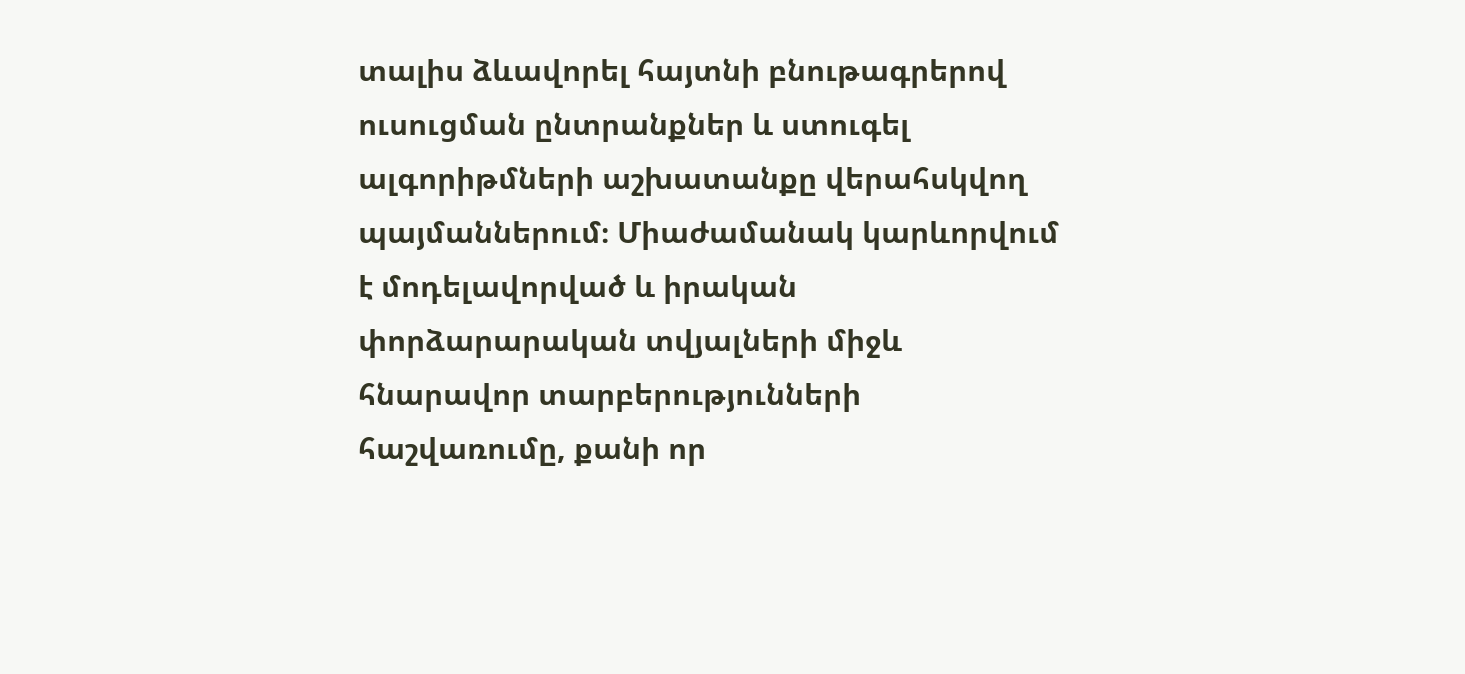տալիս ձևավորել հայտնի բնութագրերով ուսուցման ընտրանքներ և ստուգել ալգորիթմների աշխատանքը վերահսկվող պայմաններում։ Միաժամանակ կարևորվում է մոդելավորված և իրական փորձարարական տվյալների միջև հնարավոր տարբերությունների հաշվառումը, քանի որ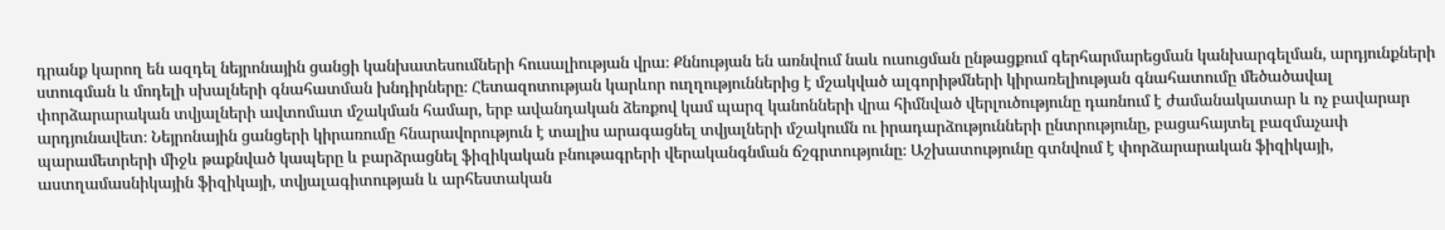դրանք կարող են ազդել նեյրոնային ցանցի կանխատեսումների հուսալիության վրա։ Քննության են առնվում նաև ուսուցման ընթացքում գերհարմարեցման կանխարգելման, արդյունքների ստուգման և մոդելի սխալների գնահատման խնդիրները։ Հետազոտության կարևոր ուղղություններից է մշակված ալգորիթմների կիրառելիության գնահատումը մեծածավալ փորձարարական տվյալների ավտոմատ մշակման համար, երբ ավանդական ձեռքով կամ պարզ կանոնների վրա հիմնված վերլուծությունը դառնում է ժամանակատար և ոչ բավարար արդյունավետ։ Նեյրոնային ցանցերի կիրառումը հնարավորություն է տալիս արագացնել տվյալների մշակումն ու իրադարձությունների ընտրությունը, բացահայտել բազմաչափ պարամետրերի միջև թաքնված կապերը և բարձրացնել ֆիզիկական բնութագրերի վերականգնման ճշգրտությունը։ Աշխատությունը գտնվում է փորձարարական ֆիզիկայի, աստղամասնիկային ֆիզիկայի, տվյալագիտության և արհեստական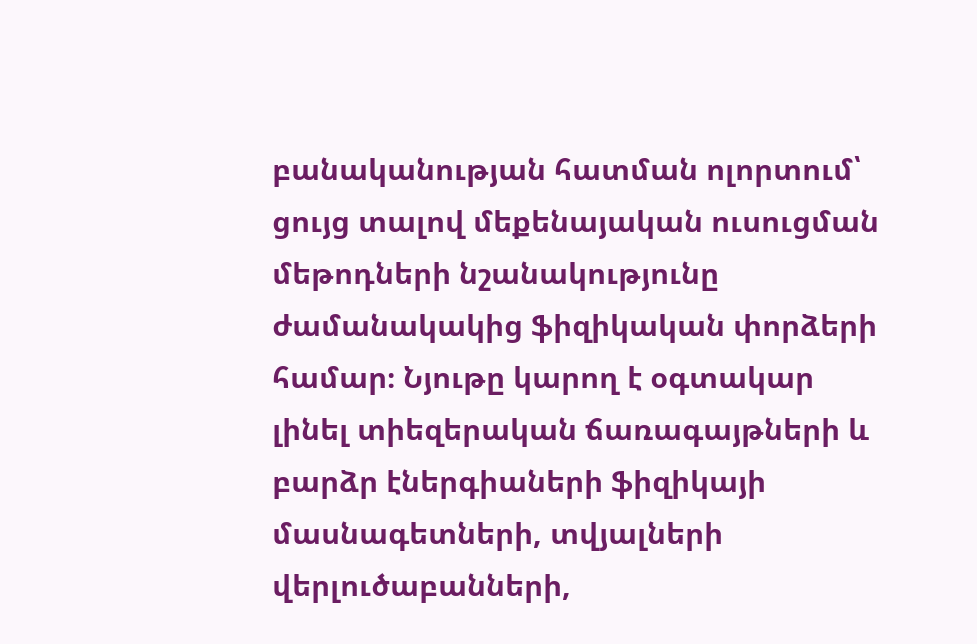բանականության հատման ոլորտում՝ ցույց տալով մեքենայական ուսուցման մեթոդների նշանակությունը ժամանակակից ֆիզիկական փորձերի համար։ Նյութը կարող է օգտակար լինել տիեզերական ճառագայթների և բարձր էներգիաների ֆիզիկայի մասնագետների, տվյալների վերլուծաբանների,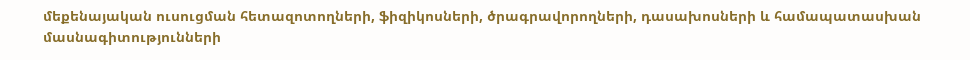մեքենայական ուսուցման հետազոտողների, ֆիզիկոսների, ծրագրավորողների, դասախոսների և համապատասխան մասնագիտությունների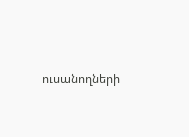ուսանողների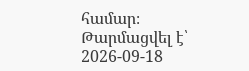համար։
Թարմացվել է՝ 2026-09-18